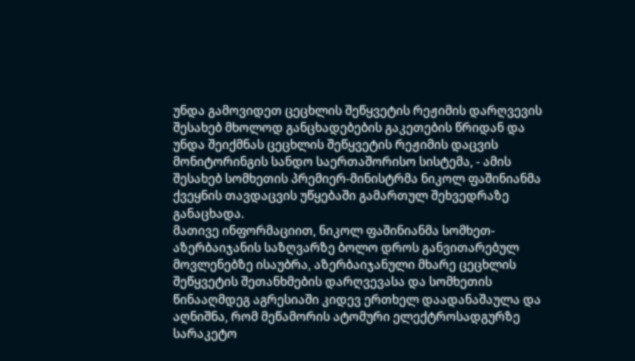უნდა გამოვიდეთ ცეცხლის შეწყვეტის რეჟიმის დარღვევის შესახებ მხოლოდ განცხადებების გაკეთების წრიდან და უნდა შეიქმნას ცეცხლის შეწყვეტის რეჟიმის დაცვის მონიტორინგის სანდო საერთაშორისო სისტემა, - ამის შესახებ სომხეთის პრემიერ-მინისტრმა ნიკოლ ფაშინიანმა ქვეყნის თავდაცვის უწყებაში გამართულ შეხვედრაზე განაცხადა.
მათივე ინფორმაციით, ნიკოლ ფაშინიანმა სომხეთ-აზერბაიჯანის საზღვარზე ბოლო დროს განვითარებულ მოვლენებზე ისაუბრა, აზერბაიჯანული მხარე ცეცხლის შეწყვეტის შეთანხმების დარღვევასა და სომხეთის წინააღმდეგ აგრესიაში კიდევ ერთხელ დაადანაშაულა და აღნიშნა, რომ მეწამორის ატომური ელექტროსადგურზე სარაკეტო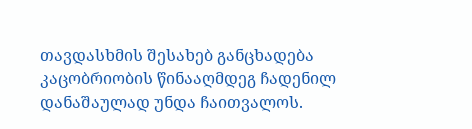თავდასხმის შესახებ განცხადება კაცობრიობის წინააღმდეგ ჩადენილ დანაშაულად უნდა ჩაითვალოს.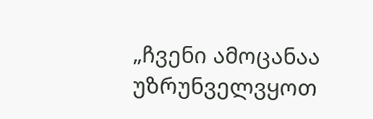„ჩვენი ამოცანაა უზრუნველვყოთ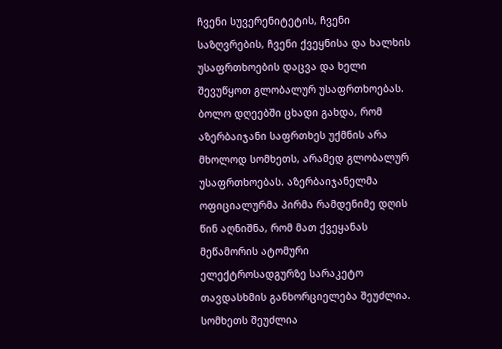ჩვენი სუვერენიტეტის, ჩვენი საზღვრების, ჩვენი ქვეყნისა და ხალხის უსაფრთხოების დაცვა და ხელი შევუწყოთ გლობალურ უსაფრთხოებას. ბოლო დღეებში ცხადი გახდა, რომ აზერბაიჯანი საფრთხეს უქმნის არა მხოლოდ სომხეთს, არამედ გლობალურ უსაფრთხოებას. აზერბაიჯანელმა ოფიციალურმა პირმა რამდენიმე დღის წინ აღნიშნა, რომ მათ ქვეყანას მეწამორის ატომური ელექტროსადგურზე სარაკეტო თავდასხმის განხორციელება შეუძლია. სომხეთს შეუძლია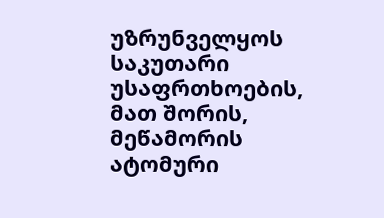უზრუნველყოს საკუთარი უსაფრთხოების, მათ შორის, მეწამორის ატომური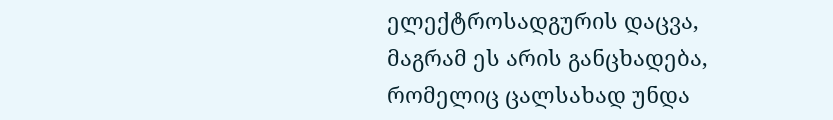ელექტროსადგურის დაცვა, მაგრამ ეს არის განცხადება, რომელიც ცალსახად უნდა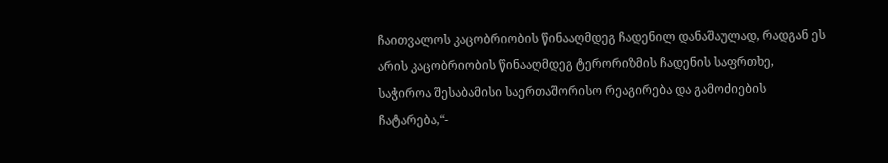ჩაითვალოს კაცობრიობის წინააღმდეგ ჩადენილ დანაშაულად, რადგან ეს არის კაცობრიობის წინააღმდეგ ტერორიზმის ჩადენის საფრთხე, საჭიროა შესაბამისი საერთაშორისო რეაგირება და გამოძიების ჩატარება,“-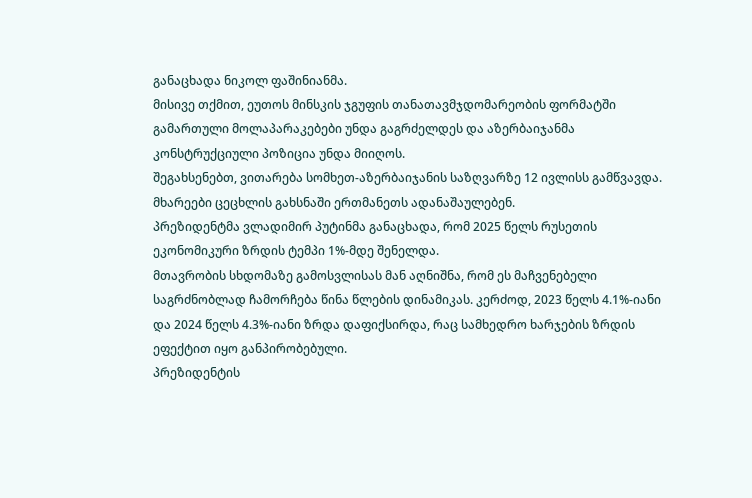განაცხადა ნიკოლ ფაშინიანმა.
მისივე თქმით, ეუთოს მინსკის ჯგუფის თანათავმჯდომარეობის ფორმატში გამართული მოლაპარაკებები უნდა გაგრძელდეს და აზერბაიჯანმა კონსტრუქციული პოზიცია უნდა მიიღოს.
შეგახსენებთ, ვითარება სომხეთ-აზერბაიჯანის საზღვარზე 12 ივლისს გამწვავდა. მხარეები ცეცხლის გახსნაში ერთმანეთს ადანაშაულებენ.
პრეზიდენტმა ვლადიმირ პუტინმა განაცხადა, რომ 2025 წელს რუსეთის ეკონომიკური ზრდის ტემპი 1%-მდე შენელდა.
მთავრობის სხდომაზე გამოსვლისას მან აღნიშნა, რომ ეს მაჩვენებელი საგრძნობლად ჩამორჩება წინა წლების დინამიკას. კერძოდ, 2023 წელს 4.1%-იანი და 2024 წელს 4.3%-იანი ზრდა დაფიქსირდა, რაც სამხედრო ხარჯების ზრდის ეფექტით იყო განპირობებული.
პრეზიდენტის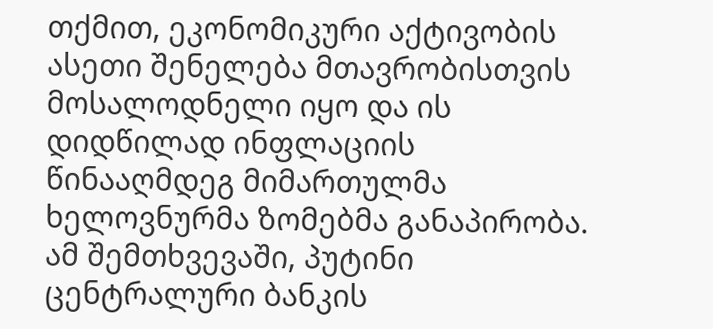თქმით, ეკონომიკური აქტივობის ასეთი შენელება მთავრობისთვის მოსალოდნელი იყო და ის დიდწილად ინფლაციის წინააღმდეგ მიმართულმა ხელოვნურმა ზომებმა განაპირობა. ამ შემთხვევაში, პუტინი ცენტრალური ბანკის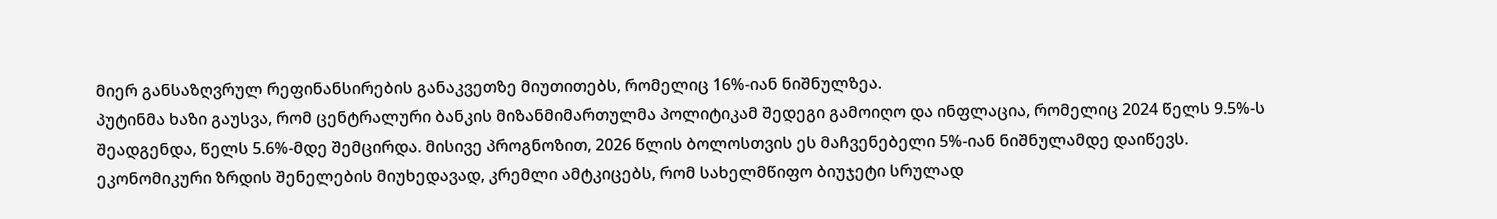მიერ განსაზღვრულ რეფინანსირების განაკვეთზე მიუთითებს, რომელიც 16%-იან ნიშნულზეა.
პუტინმა ხაზი გაუსვა, რომ ცენტრალური ბანკის მიზანმიმართულმა პოლიტიკამ შედეგი გამოიღო და ინფლაცია, რომელიც 2024 წელს 9.5%-ს შეადგენდა, წელს 5.6%-მდე შემცირდა. მისივე პროგნოზით, 2026 წლის ბოლოსთვის ეს მაჩვენებელი 5%-იან ნიშნულამდე დაიწევს.
ეკონომიკური ზრდის შენელების მიუხედავად, კრემლი ამტკიცებს, რომ სახელმწიფო ბიუჯეტი სრულად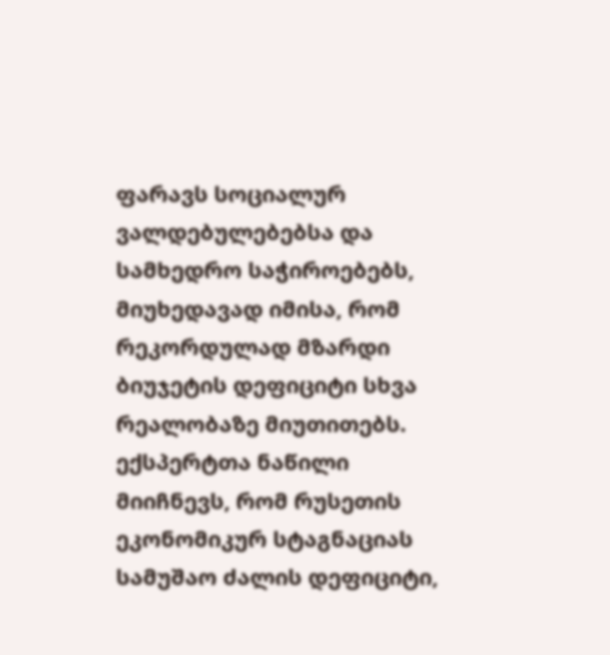ფარავს სოციალურ ვალდებულებებსა და სამხედრო საჭიროებებს, მიუხედავად იმისა, რომ რეკორდულად მზარდი ბიუჯეტის დეფიციტი სხვა რეალობაზე მიუთითებს.
ექსპერტთა ნაწილი მიიჩნევს, რომ რუსეთის ეკონომიკურ სტაგნაციას სამუშაო ძალის დეფიციტი,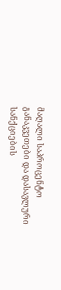მაღალი საპროცენტო განაკვეთები და დასავლური სანქციების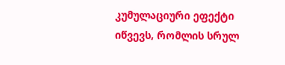კუმულაციური ეფექტი იწვევს, რომლის სრულ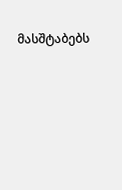მასშტაბებს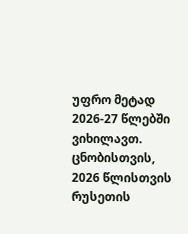უფრო მეტად 2026-27 წლებში ვიხილავთ.
ცნობისთვის, 2026 წლისთვის რუსეთის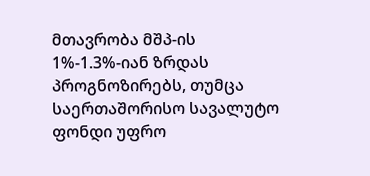მთავრობა მშპ-ის 1%-1.3%-იან ზრდას პროგნოზირებს, თუმცა საერთაშორისო სავალუტო ფონდი უფრო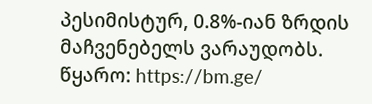პესიმისტურ, 0.8%-იან ზრდის მაჩვენებელს ვარაუდობს.
წყარო: https://bm.ge/